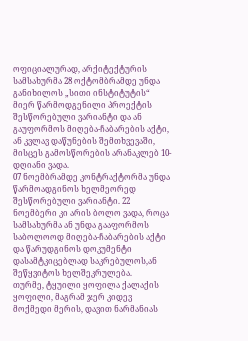ოფიციალურად, არქიტექტურის სამსახურმა 28 ოქტომბრამდე უნდა განიხილოს „სითი ინსტიტუტის“ მიერ წარმოდგენილი პროექტის შესწორებული ვარიანტი და ან გაუფორმოს მიღება-ჩაბარების აქტი, ან კვლავ დაწუნების შემთხვევაში, მისცეს გამოსწორების არანაკლებ 10-დღიანი ვადა.
07 ნოემბრამდე კონტრაქტორმა უნდა წარმოადგინოს ხელმეორედ შესწორებული ვარიანტი. 22 ნოემბერი კი არის ბოლო ვადა, როცა სამსახურმა ან უნდა გააფორმოს საბოლოოდ მიღება-ჩაბარების აქტი და წარუდგინოს დოკუმენტი დასამტკიცებლად საკრებულოს,ან შეწყვიტოს ხელშეკრულება.
თურმე, ტყუილი ყოფილა ქალაქის ყოფილი, მაგრამ ჯერ კიდევ მოქმედი მერის, დავით ნარმანიას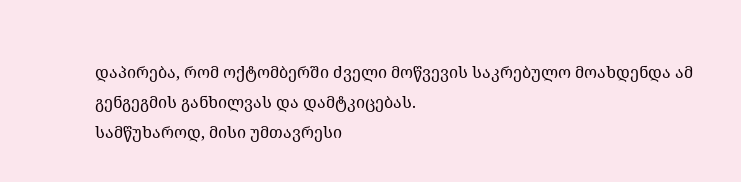დაპირება, რომ ოქტომბერში ძველი მოწვევის საკრებულო მოახდენდა ამ გენგეგმის განხილვას და დამტკიცებას.
სამწუხაროდ, მისი უმთავრესი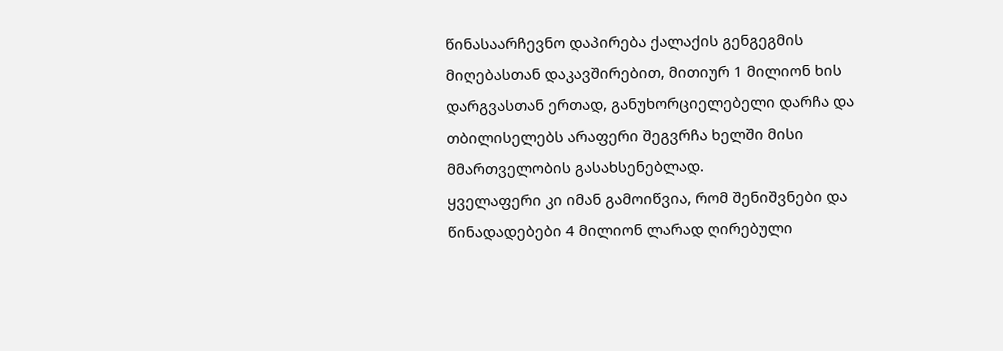წინასაარჩევნო დაპირება ქალაქის გენგეგმის მიღებასთან დაკავშირებით, მითიურ 1 მილიონ ხის დარგვასთან ერთად, განუხორციელებელი დარჩა და თბილისელებს არაფერი შეგვრჩა ხელში მისი მმართველობის გასახსენებლად.
ყველაფერი კი იმან გამოიწვია, რომ შენიშვნები და წინადადებები 4 მილიონ ლარად ღირებული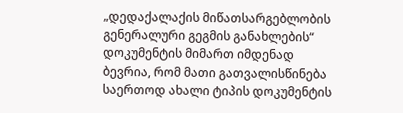„დედაქალაქის მიწათსარგებლობის გენერალური გეგმის განახლების“ დოკუმენტის მიმართ იმდენად ბევრია, რომ მათი გათვალისწინება საერთოდ ახალი ტიპის დოკუმენტის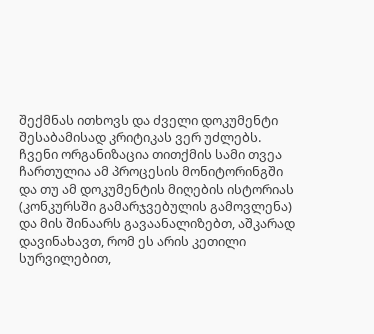შექმნას ითხოვს და ძველი დოკუმენტი შესაბამისად კრიტიკას ვერ უძლებს.
ჩვენი ორგანიზაცია თითქმის სამი თვეა ჩართულია ამ პროცესის მონიტორინგში და თუ ამ დოკუმენტის მიღების ისტორიას (კონკურსში გამარჯვებულის გამოვლენა) და მის შინაარს გავაანალიზებთ, აშკარად დავინახავთ, რომ ეს არის კეთილი სურვილებით,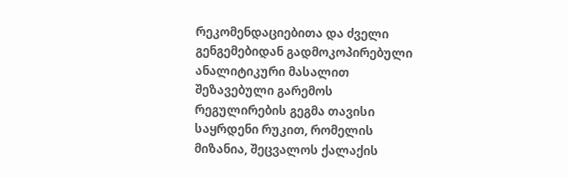რეკომენდაციებითა და ძველი გენგემებიდან გადმოკოპირებული ანალიტიკური მასალით შეზავებული გარემოს რეგულირების გეგმა თავისი საყრდენი რუკით, რომელის მიზანია, შეცვალოს ქალაქის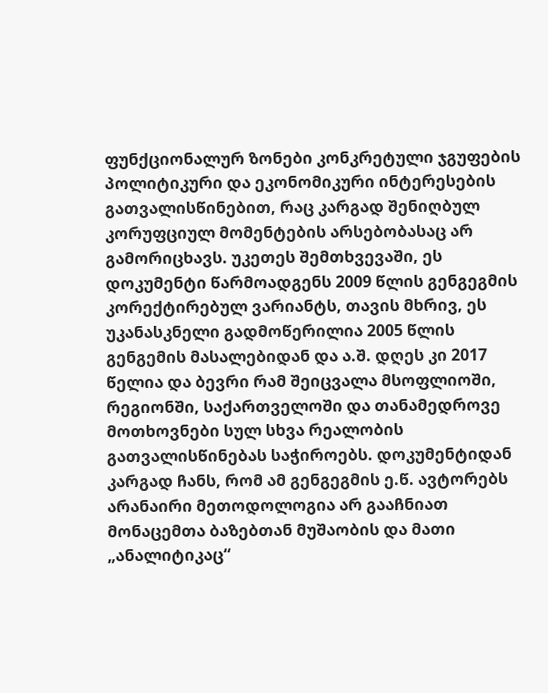ფუნქციონალურ ზონები კონკრეტული ჯგუფების პოლიტიკური და ეკონომიკური ინტერესების გათვალისწინებით, რაც კარგად შენიღბულ კორუფციულ მომენტების არსებობასაც არ გამორიცხავს. უკეთეს შემთხვევაში, ეს დოკუმენტი წარმოადგენს 2009 წლის გენგეგმის კორექტირებულ ვარიანტს, თავის მხრივ, ეს უკანასკნელი გადმოწერილია 2005 წლის გენგემის მასალებიდან და ა.შ. დღეს კი 2017 წელია და ბევრი რამ შეიცვალა მსოფლიოში, რეგიონში, საქართველოში და თანამედროვე მოთხოვნები სულ სხვა რეალობის გათვალისწინებას საჭიროებს. დოკუმენტიდან კარგად ჩანს, რომ ამ გენგეგმის ე.წ. ავტორებს არანაირი მეთოდოლოგია არ გააჩნიათ მონაცემთა ბაზებთან მუშაობის და მათი „ანალიტიკაც“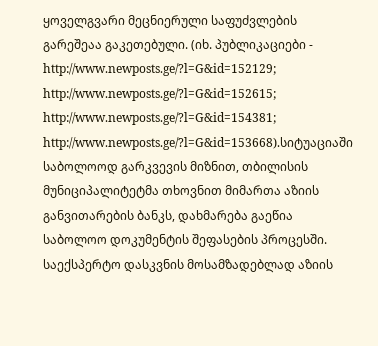ყოველგვარი მეცნიერული საფუძვლების გარეშეაა გაკეთებული. (იხ. პუბლიკაციები - http://www.newposts.ge/?l=G&id=152129; http://www.newposts.ge/?l=G&id=152615; http://www.newposts.ge/?l=G&id=154381; http://www.newposts.ge/?l=G&id=153668).სიტუაციაში საბოლოოდ გარკვევის მიზნით, თბილისის მუნიციპალიტეტმა თხოვნით მიმართა აზიის განვითარების ბანკს, დახმარება გაეწია საბოლოო დოკუმენტის შეფასების პროცესში. საექსპერტო დასკვნის მოსამზადებლად აზიის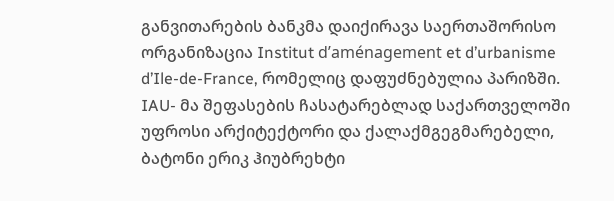განვითარების ბანკმა დაიქირავა საერთაშორისო ორგანიზაცია Institut d’aménagement et d’urbanisme d’Ile-de-France, რომელიც დაფუძნებულია პარიზში. IAU- მა შეფასების ჩასატარებლად საქართველოში უფროსი არქიტექტორი და ქალაქმგეგმარებელი, ბატონი ერიკ ჰიუბრეხტი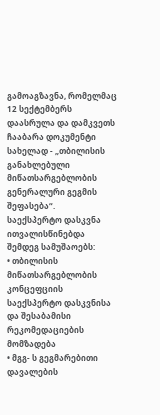გამოაგზავნა, რომელმაც 12 სექტემბერს დაასრულა და დამკვეთს ჩააბარა დოკუმენტი სახელად - „თბილისის განახლებული მიწათსარგებლობის გენერალური გეგმის შეფასება“.
საექსპერტო დასკვნა ითვალისწინებდა შემდეგ სამუშაოებს:
• თბილისის მიწათსარგებლობის კონცეფციის საექსპერტო დასკვნისა და შესაბამისი
რეკომედაციების მომზადება
• მგგ- ს გეგმარებითი დავალების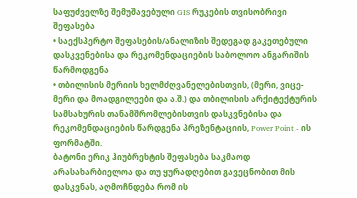საფუძველზე შემუშავებული GIS რუკების თვისობრივი შეფასება
• საექსპერტო შეფასების/ანალიზის შედეგად გაკეთებული დასკვენებისა და რეკომენდაციების საბოლოო ანგარიშის წარმოდგენა
• თბილისის მერიის ხელმძღვანელებისთვის, (მერი, ვიცე-მერი და მოადგილეები და ა.შ.) და თბილისის არქიტექტურის სამსახურის თანამშრომლებისთვის დასკვნებისა და რეკომენდაციების წარდგენა პრეზენტაციის, Power Point - ის ფორმატში.
ბატონი ერიკ ჰიუბრეხტის შეფასება საკმაოდ არასახარბიელოა და თუ ყურადღებით გავეცნობით მის დასკვნას, აღმოჩნდება რომ ის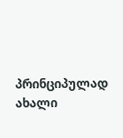პრინციპულად ახალი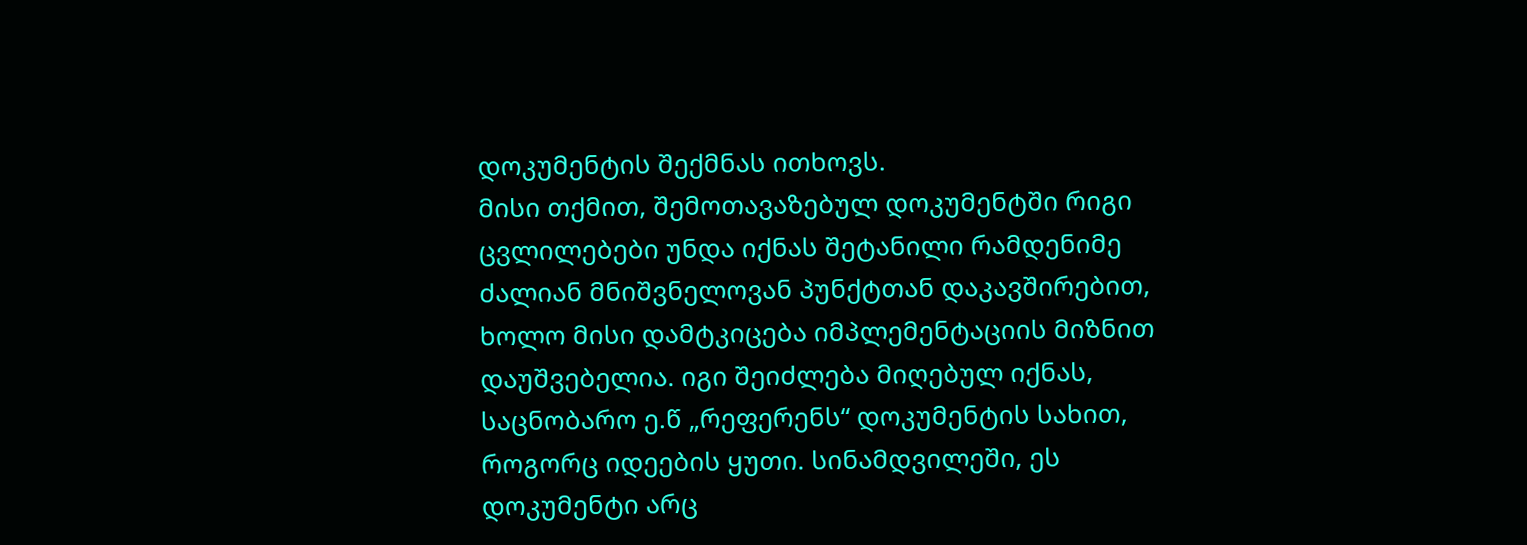დოკუმენტის შექმნას ითხოვს.
მისი თქმით, შემოთავაზებულ დოკუმენტში რიგი ცვლილებები უნდა იქნას შეტანილი რამდენიმე ძალიან მნიშვნელოვან პუნქტთან დაკავშირებით, ხოლო მისი დამტკიცება იმპლემენტაციის მიზნით დაუშვებელია. იგი შეიძლება მიღებულ იქნას, საცნობარო ე.წ „რეფერენს“ დოკუმენტის სახით, როგორც იდეების ყუთი. სინამდვილეში, ეს დოკუმენტი არც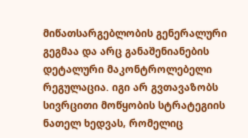მიწათსარგებლობის გენერალური გეგმაა და არც განაშენიანების დეტალური მაკონტროლებელი რეგულაცია. იგი არ გვთავაზობს სივრცითი მოწყობის სტრატეგიის ნათელ ხედვას, რომელიც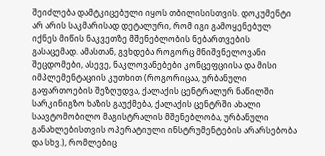შეიძლება დამტკიცებული იყოს თბილისისთვის. დოკუმენტი არ არის საკმარისად დეტალური, რომ იგი გამოყენებულ იქნეს მიწის ნაკვეთზე მშენებლობის ნებართვების გასაცემად. ამასთან, გვხდება როგორც მნიშვნელოვანი შეცდომები, ასევე, ნაკლოვანებები კონცეფციისა და მისი იმპლემენტაციის კუთხით (როგორიცაა, ურბანული გაფართოების შეზღუდვა, ქალაქის ცენტრალურ ნაწილში სარკინიგზო ხაზის გაუქმება, ქალაქის ცენტრში ახალი საავტომობილო მაგისტრალის მშენებლობა, ურბანული განახლებისთვის ოპერატიული ინსტრუმენტების არარსებობა და სხვ.), რომლებიც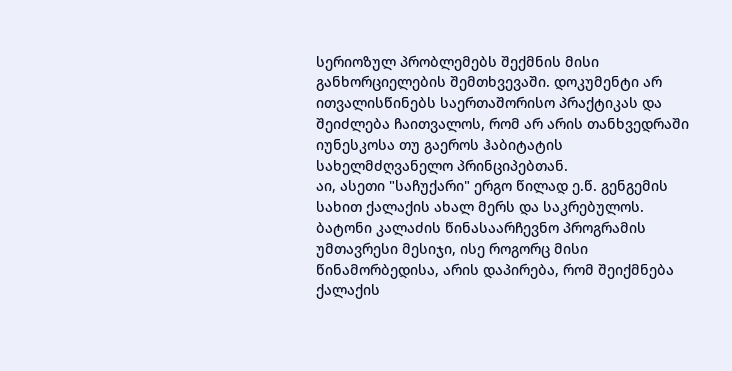სერიოზულ პრობლემებს შექმნის მისი განხორციელების შემთხვევაში. დოკუმენტი არ ითვალისწინებს საერთაშორისო პრაქტიკას და შეიძლება ჩაითვალოს, რომ არ არის თანხვედრაში იუნესკოსა თუ გაეროს ჰაბიტატის სახელმძღვანელო პრინციპებთან.
აი, ასეთი "საჩუქარი" ერგო წილად ე.წ. გენგემის სახით ქალაქის ახალ მერს და საკრებულოს.
ბატონი კალაძის წინასაარჩევნო პროგრამის უმთავრესი მესიჯი, ისე როგორც მისი წინამორბედისა, არის დაპირება, რომ შეიქმნება ქალაქის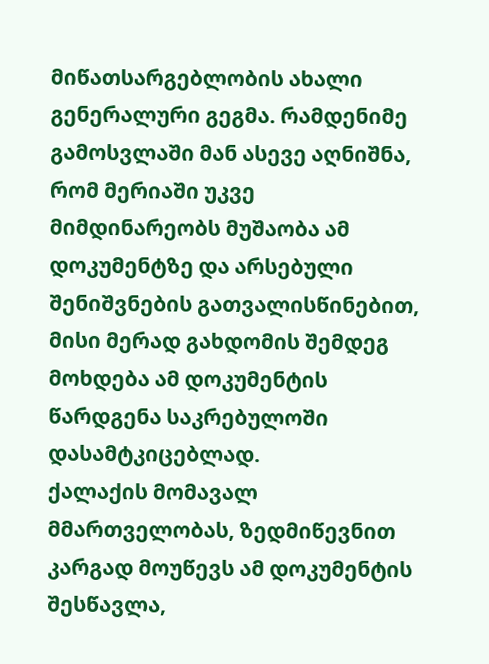მიწათსარგებლობის ახალი გენერალური გეგმა. რამდენიმე გამოსვლაში მან ასევე აღნიშნა, რომ მერიაში უკვე მიმდინარეობს მუშაობა ამ დოკუმენტზე და არსებული შენიშვნების გათვალისწინებით, მისი მერად გახდომის შემდეგ მოხდება ამ დოკუმენტის წარდგენა საკრებულოში დასამტკიცებლად.
ქალაქის მომავალ მმართველობას, ზედმიწევნით კარგად მოუწევს ამ დოკუმენტის შესწავლა,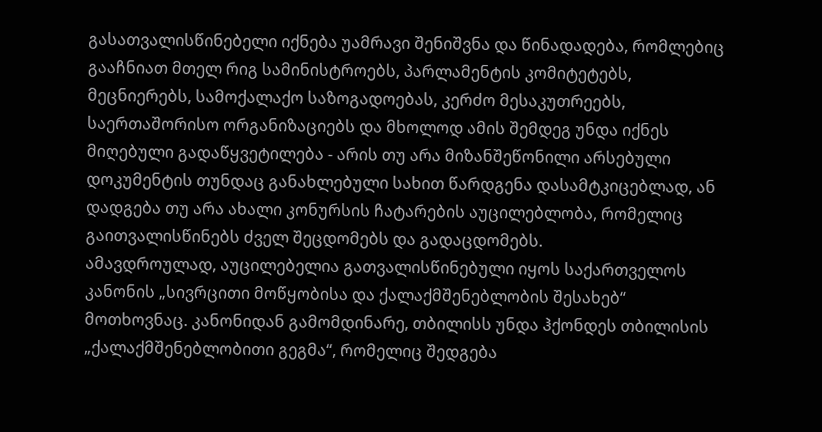გასათვალისწინებელი იქნება უამრავი შენიშვნა და წინადადება, რომლებიც გააჩნიათ მთელ რიგ სამინისტროებს, პარლამენტის კომიტეტებს, მეცნიერებს, სამოქალაქო საზოგადოებას, კერძო მესაკუთრეებს, საერთაშორისო ორგანიზაციებს და მხოლოდ ამის შემდეგ უნდა იქნეს მიღებული გადაწყვეტილება - არის თუ არა მიზანშეწონილი არსებული დოკუმენტის თუნდაც განახლებული სახით წარდგენა დასამტკიცებლად, ან დადგება თუ არა ახალი კონურსის ჩატარების აუცილებლობა, რომელიც გაითვალისწინებს ძველ შეცდომებს და გადაცდომებს.
ამავდროულად, აუცილებელია გათვალისწინებული იყოს საქართველოს კანონის „სივრცითი მოწყობისა და ქალაქმშენებლობის შესახებ“ მოთხოვნაც. კანონიდან გამომდინარე, თბილისს უნდა ჰქონდეს თბილისის „ქალაქმშენებლობითი გეგმა“, რომელიც შედგება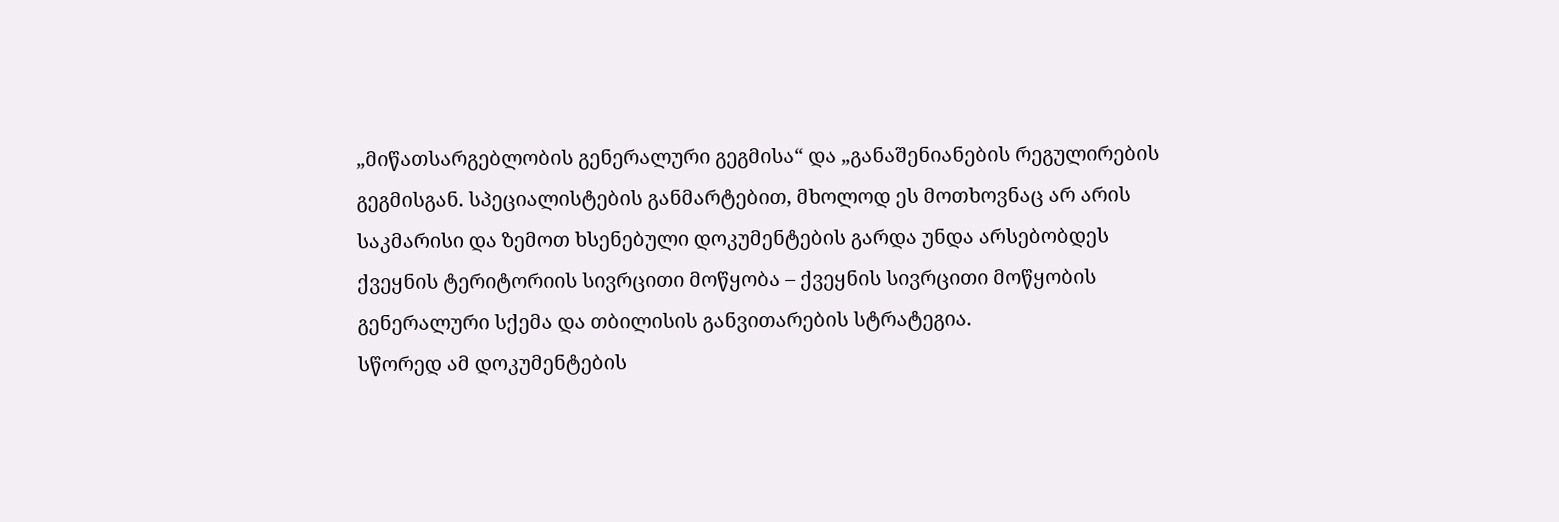„მიწათსარგებლობის გენერალური გეგმისა“ და „განაშენიანების რეგულირების გეგმისგან. სპეციალისტების განმარტებით, მხოლოდ ეს მოთხოვნაც არ არის საკმარისი და ზემოთ ხსენებული დოკუმენტების გარდა უნდა არსებობდეს ქვეყნის ტერიტორიის სივრცითი მოწყობა – ქვეყნის სივრცითი მოწყობის გენერალური სქემა და თბილისის განვითარების სტრატეგია.
სწორედ ამ დოკუმენტების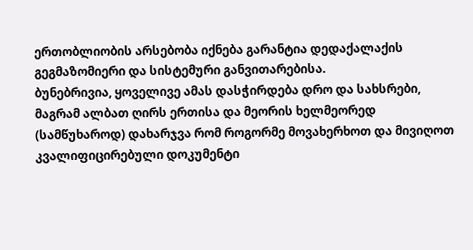ერთობლიობის არსებობა იქნება გარანტია დედაქალაქის გეგმაზომიერი და სისტემური განვითარებისა.
ბუნებრივია, ყოველივე ამას დასჭირდება დრო და სახსრები, მაგრამ ალბათ ღირს ერთისა და მეორის ხელმეორედ (სამწუხაროდ) დახარჯვა რომ როგორმე მოვახერხოთ და მივიღოთ კვალიფიცირებული დოკუმენტი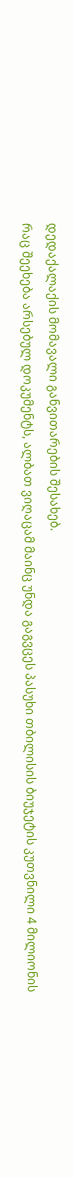დედაქალაქის მომავალი განვითარების შესახებ.
რაც შეეხება არსებულ დოკუმენტს, ალბათ ვიღაცამ მაინც უნდა გაგვცეს პასუხი თბილისის ბიუჯეტის კუთვნილი 4 მილიონის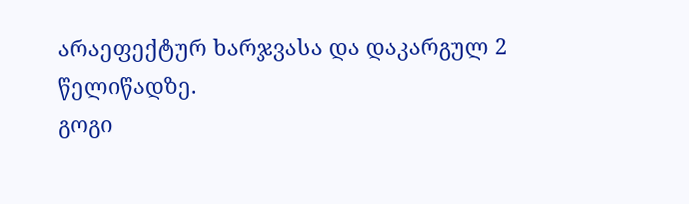არაეფექტურ ხარჯვასა და დაკარგულ 2 წელიწადზე.
გოგი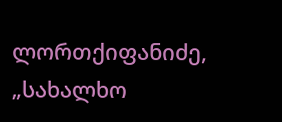ლორთქიფანიძე, „სახალხო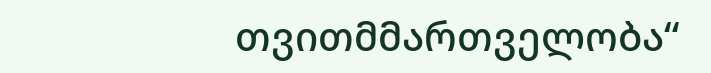თვითმმართველობა“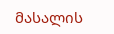მასალის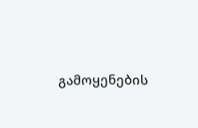გამოყენების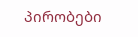პირობები